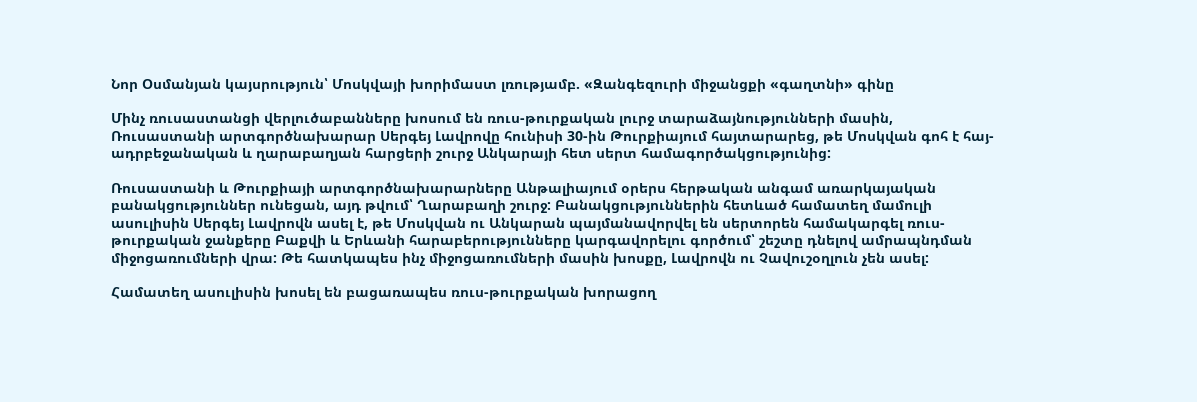Նոր Օսմանյան կայսրություն՝ Մոսկվայի խորիմաստ լռությամբ. «Զանգեզուրի միջանցքի «գաղտնի» գինը

Մինչ ռուսաստանցի վերլուծաբանները խոսում են ռուս-թուրքական լուրջ տարաձայնությունների մասին, Ռուսաստանի արտգործնախարար Սերգեյ Լավրովը հունիսի 30-ին Թուրքիայում հայտարարեց, թե Մոսկվան գոհ է հայ-ադրբեջանական և ղարաբաղյան հարցերի շուրջ Անկարայի հետ սերտ համագործակցությունից:

Ռուսաստանի և Թուրքիայի արտգործնախարարները Անթալիայում օրերս հերթական անգամ առարկայական բանակցություններ ունեցան, այդ թվում՝ Ղարաբաղի շուրջ: Բանակցություններին հետևած համատեղ մամուլի ասուլիսին Սերգեյ Լավրովն ասել է, թե Մոսկվան ու Անկարան պայմանավորվել են սերտորեն համակարգել ռուս-թուրքական ջանքերը Բաքվի և Երևանի հարաբերությունները կարգավորելու գործում՝ շեշտը դնելով ամրապնդման միջոցառումների վրա: Թե հատկապես ինչ միջոցառումների մասին խոսքը, Լավրովն ու Չավուշօղլուն չեն ասել:

Համատեղ ասուլիսին խոսել են բացառապես ռուս-թուրքական խորացող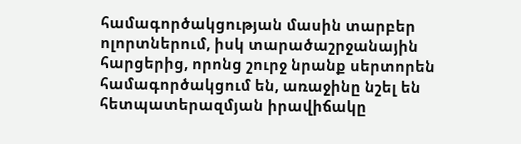համագործակցության մասին տարբեր ոլորտներում, իսկ տարածաշրջանային հարցերից, որոնց շուրջ նրանք սերտորեն համագործակցում են, առաջինը նշել են հետպատերազմյան իրավիճակը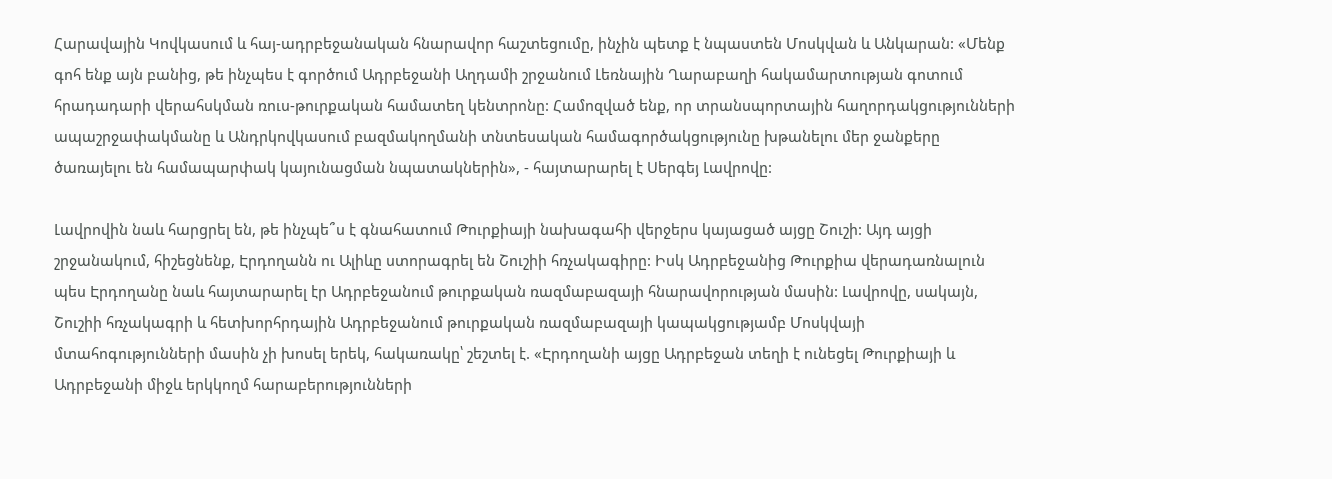Հարավային Կովկասում և հայ-ադրբեջանական հնարավոր հաշտեցումը, ինչին պետք է նպաստեն Մոսկվան և Անկարան: «Մենք գոհ ենք այն բանից, թե ինչպես է գործում Ադրբեջանի Աղդամի շրջանում Լեռնային Ղարաբաղի հակամարտության գոտում հրադադարի վերահսկման ռուս-թուրքական համատեղ կենտրոնը: Համոզված ենք, որ տրանսպորտային հաղորդակցությունների ապաշրջափակմանը և Անդրկովկասում բազմակողմանի տնտեսական համագործակցությունը խթանելու մեր ջանքերը ծառայելու են համապարփակ կայունացման նպատակներին», - հայտարարել է Սերգեյ Լավրովը:

Լավրովին նաև հարցրել են, թե ինչպե՞ս է գնահատում Թուրքիայի նախագահի վերջերս կայացած այցը Շուշի: Այդ այցի շրջանակում, հիշեցնենք, Էրդողանն ու Ալիևը ստորագրել են Շուշիի հռչակագիրը: Իսկ Ադրբեջանից Թուրքիա վերադառնալուն պես Էրդողանը նաև հայտարարել էր Ադրբեջանում թուրքական ռազմաբազայի հնարավորության մասին: Լավրովը, սակայն, Շուշիի հռչակագրի և հետխորհրդային Ադրբեջանում թուրքական ռազմաբազայի կապակցությամբ Մոսկվայի մտահոգությունների մասին չի խոսել երեկ, հակառակը՝ շեշտել է. «Էրդողանի այցը Ադրբեջան տեղի է ունեցել Թուրքիայի և Ադրբեջանի միջև երկկողմ հարաբերությունների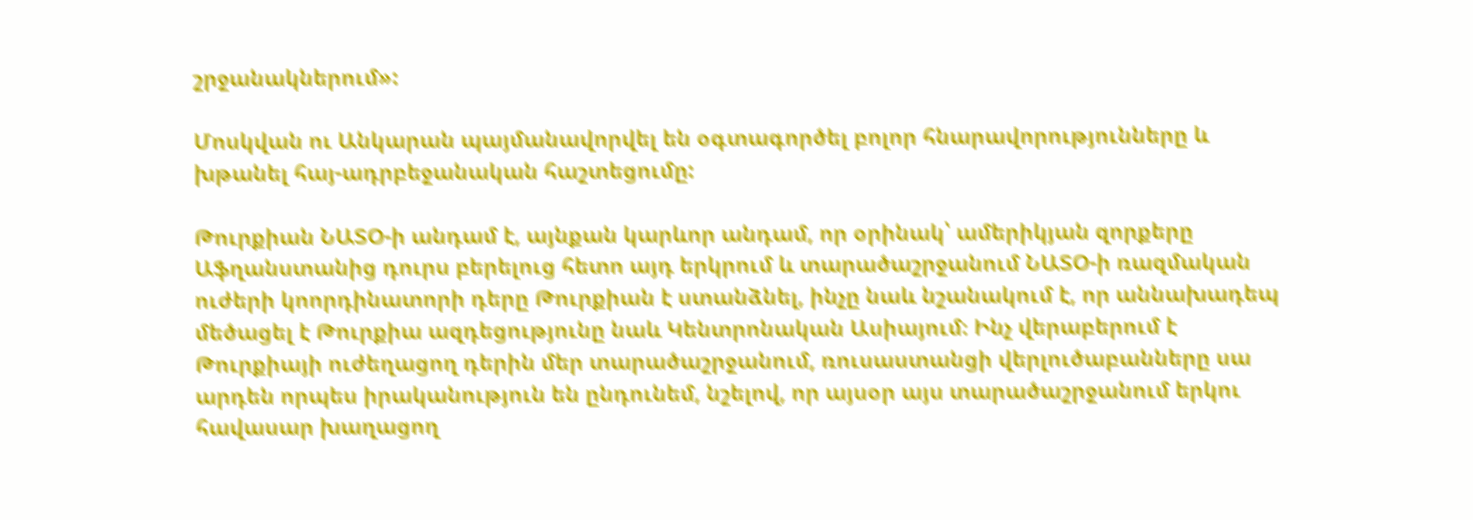շրջանակներում»:

Մոսկվան ու Անկարան պայմանավորվել են օգտագործել բոլոր հնարավորությունները և խթանել հայ-ադրբեջանական հաշտեցումը:

Թուրքիան ՆԱՏՕ-ի անդամ է, այնքան կարևոր անդամ, որ օրինակ՝ ամերիկյան զորքերը Աֆղանստանից դուրս բերելուց հետո այդ երկրում և տարածաշրջանում ՆԱՏՕ-ի ռազմական ուժերի կոորդինատորի դերը Թուրքիան է ստանձնել, ինչը նաև նշանակում է, որ աննախադեպ մեծացել է Թուրքիա ազդեցությունը նաև Կենտրոնական Ասիայում։ Ինչ վերաբերում է Թուրքիայի ուժեղացող դերին մեր տարածաշրջանում, ռուսաստանցի վերլուծաբանները սա արդեն որպես իրականություն են ընդունեմ, նշելով, որ այսօր այս տարածաշրջանում երկու հավասար խաղացող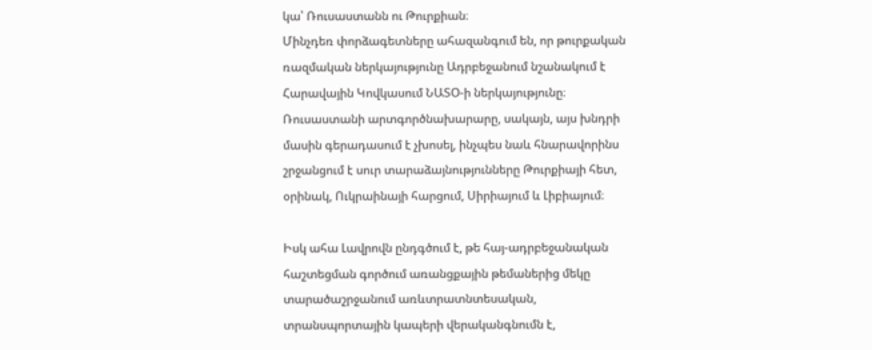կա՝ Ռուսաստանն ու Թուրքիան։
Մինչդեռ փորձագետները ահազանգում են, որ թուրքական ռազմական ներկայությունը Ադրբեջանում նշանակում է Հարավային Կովկասում ՆԱՏՕ-ի ներկայությունը։ Ռուսաստանի արտգործնախարարը, սակայն, այս խնդրի մասին գերադասում է չխոսել, ինչպես նաև հնարավորինս շրջանցում է սուր տարաձայնությունները Թուրքիայի հետ, օրինակ, Ուկրաինայի հարցում, Սիրիայում և Լիբիայում։

Իսկ ահա Լավրովն ընդգծում է, թե հայ-ադրբեջանական հաշտեցման գործում առանցքային թեմաներից մեկը տարածաշրջանում առևտրատնտեսական, տրանսպորտային կապերի վերականգնումն է,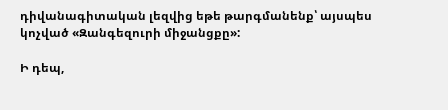դիվանագիտական լեզվից եթե թարգմանենք՝ այսպես կոչված «Զանգեզուրի միջանցքը»:

Ի դեպ,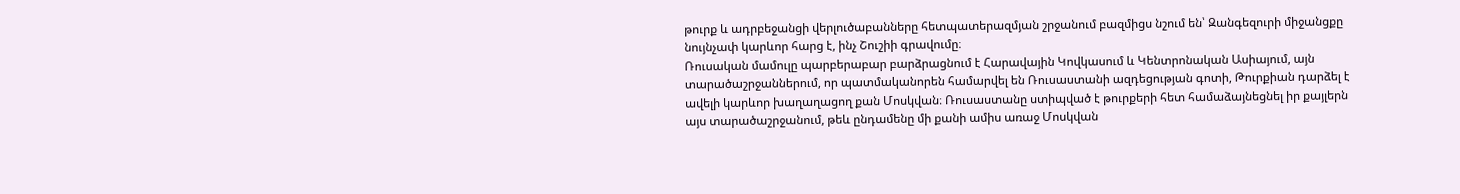թուրք և ադրբեջանցի վերլուծաբանները հետպատերազմյան շրջանում բազմիցս նշում են՝ Զանգեզուրի միջանցքը նույնչափ կարևոր հարց է, ինչ Շուշիի գրավումը։
Ռուսական մամուլը պարբերաբար բարձրացնում է Հարավային Կովկասում և Կենտրոնական Ասիայում, այն տարածաշրջաններում, որ պատմականորեն համարվել են Ռուսաստանի ազդեցության գոտի, Թուրքիան դարձել է ավելի կարևոր խաղաղացող քան Մոսկվան։ Ռուսաստանը ստիպված է թուրքերի հետ համաձայնեցնել իր քայլերն այս տարածաշրջանում, թեև ընդամենը մի քանի ամիս առաջ Մոսկվան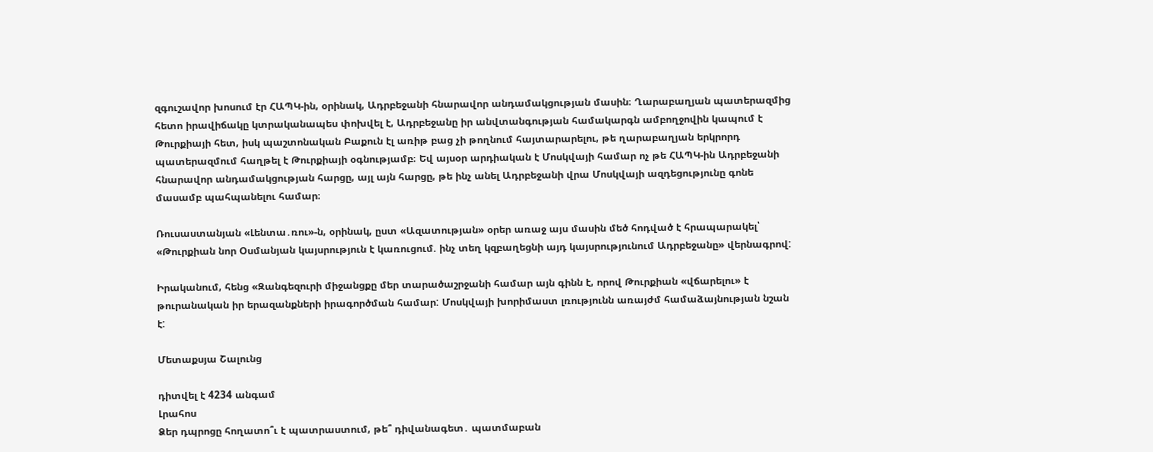զգուշավոր խոսում էր ՀԱՊԿ-ին, օրինակ, Ադրբեջանի հնարավոր անդամակցության մասին։ Ղարաբաղյան պատերազմից հետո իրավիճակը կտրականապես փոխվել է, Ադրբեջանը իր անվտանգության համակարգն ամբողջովին կապում է Թուրքիայի հետ, իսկ պաշտոնական Բաքուն էլ առիթ բաց չի թողնում հայտարարելու, թե ղարաբաղյան երկրորդ պատերազմում հաղթել է Թուրքիայի օգնությամբ։ Եվ այսօր արդիական է Մոսկվայի համար ոչ թե ՀԱՊԿ-ին Ադրբեջանի հնարավոր անդամակցության հարցը, այլ այն հարցը, թե ինչ անել Ադրբեջանի վրա Մոսկվայի ազդեցությունը գոնե մասամբ պահպանելու համար։

Ռուսաստանյան «Լենտա․ռու»-ն, օրինակ, ըստ «Ազատության» օրեր առաջ այս մասին մեծ հոդված է հրապարակել՝ «Թուրքիան նոր Օսմանյան կայսրություն է կառուցում. ինչ տեղ կզբաղեցնի այդ կայսրությունում Ադրբեջանը» վերնագրով:

Իրականում, հենց «Զանգեզուրի միջանցքը մեր տարածաշրջանի համար այն գինն է, որով Թուրքիան «վճարելու» է թուրանական իր երազանքների իրագործման համար: Մոսկվայի խորիմաստ լռությունն առայժմ համաձայնության նշան է:

Մետաքսյա Շալունց

դիտվել է 4234 անգամ
Լրահոս
Ձեր դպրոցը հողատո՞ւ է պատրաստում, թե՞ դիվանագետ․ պատմաբան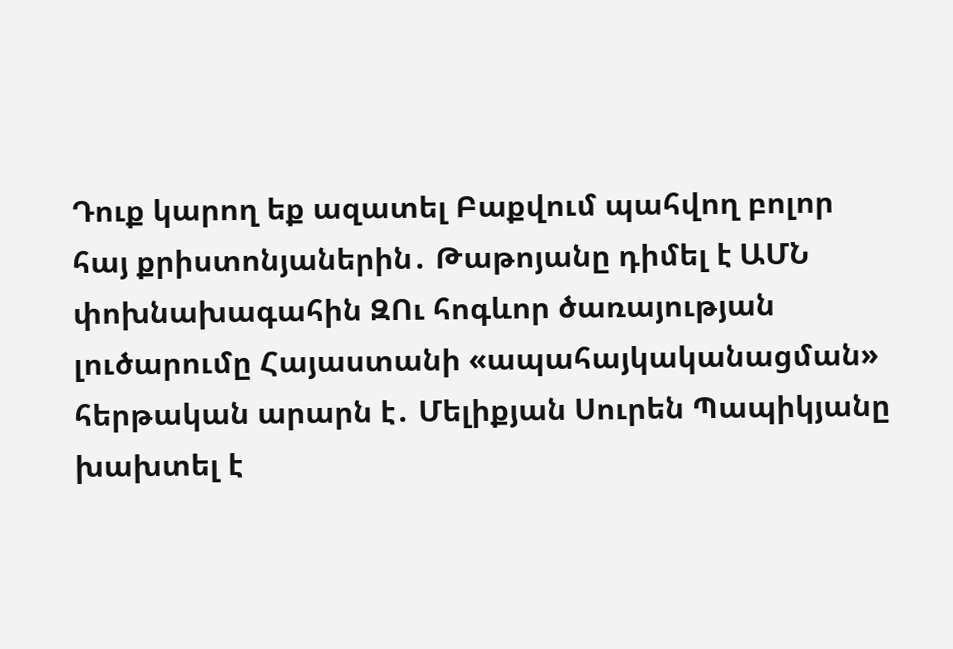Դուք կարող եք ազատել Բաքվում պահվող բոլոր հայ քրիստոնյաներին․ Թաթոյանը դիմել է ԱՄՆ փոխնախագահին ԶՈւ հոգևոր ծառայության լուծարումը Հայաստանի «ապահայկականացման» հերթական արարն է․ Մելիքյան Սուրեն Պապիկյանը խախտել է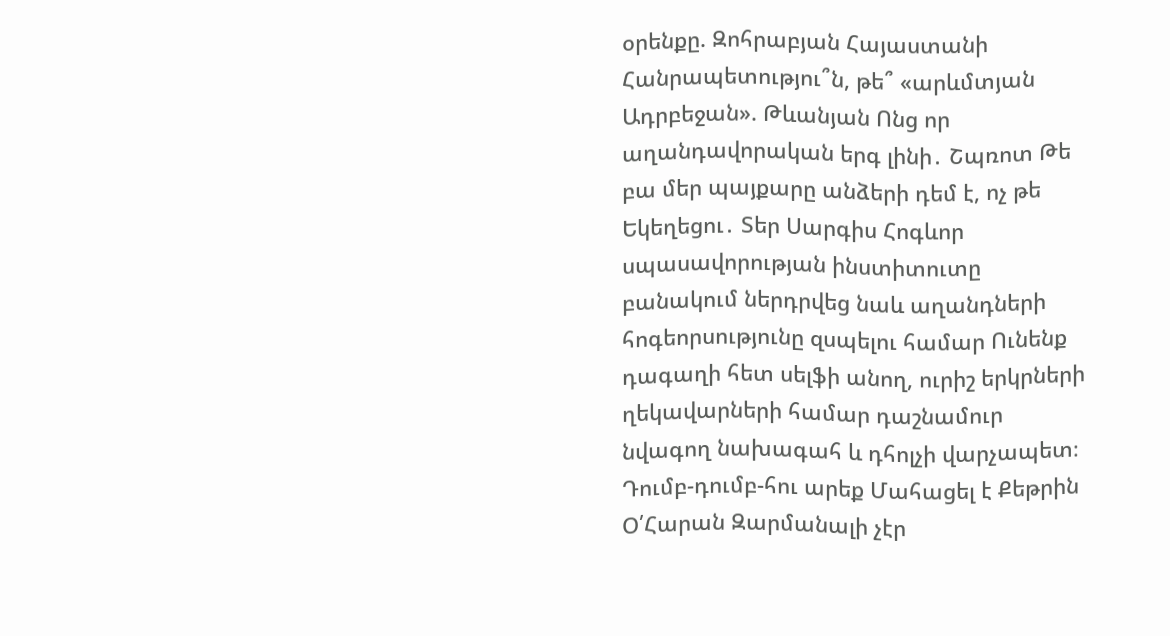օրենքը. Զոհրաբյան Հայաստանի Հանրապետությու՞ն, թե՞ «արևմտյան Ադրբեջան». Թևանյան Ոնց որ աղանդավորական երգ լինի․ Շպռոտ Թե բա մեր պայքարը անձերի դեմ է, ոչ թե Եկեղեցու․ Տեր Սարգիս Հոգևոր սպասավորության ինստիտուտը բանակում ներդրվեց նաև աղանդների հոգեորսությունը զսպելու համար Ունենք դագաղի հետ սելֆի անող, ուրիշ երկրների ղեկավարների համար դաշնամուր նվագող նախագահ և դհոլչի վարչապետ։ Դումբ-դումբ-հու արեք Մահացել է Քեթրին Օ՛Հարան Զարմանալի չէր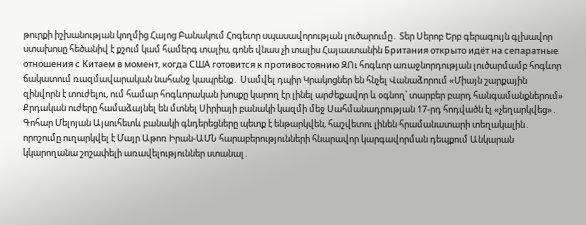թուրքի իշխանության կողմից Հայոց Բանակում Հոգեւոր սպասավորության լուծարումը․ Տեր Սերոբ Երբ գերագույն գլխավոր ստախոսը հեծանիվ է քշում կամ համերգ տալիս, գոնե վնաս չի տալիս Հայաստանին Британия открыто идёт на сепаратные отношения с Китаем в момент, когда США готовится к противостоянию ԶՈւ հոգևոր առաջնորդության լուծարմամբ հոգևոր ճակատում ռազմավարական նահանջ կապրենք․ Սամվել դպիր Կրակոցներ են հնչել Վանաձորում «Միայն շարքային զինվորն է տուժելու, ում համար հոգևորական խոսքը կարող էր լինել արժեքավոր և օգնող՝ տարբեր բարդ հանգամանքներում» Քրդական ուժերը համաձայնել են մտնել Սիրիայի բանակի կազմի մեջ Սահմանադրության 17-րդ հոդվածն էլ «չեղարկվեց»․ Գոհար Մելոյան Այսուհետև բանակի գնդերեցները պետք է ենթարկվեն, հաշվետու լինեն հրամանատարի տեղակալին․ որոշումը ուղարկվել է Մայր Աթոռ Իրան-ԱՄՆ հարաբերությունների հնարավոր կարգավորման դեպքում Անկարան կկարողանա շոշափելի առավելություններ ստանալ․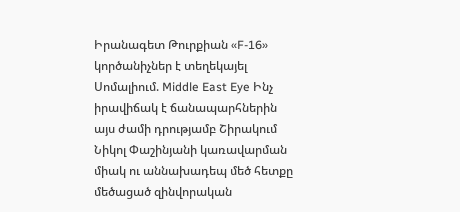Իրանագետ Թուրքիան «F-16» կործանիչներ է տեղեկայել Սոմալիում. Middle East Eye Ինչ իրավիճակ է ճանապարհներին այս ժամի դրությամբ Շիրակում Նիկոլ Փաշինյանի կառավարման միակ ու աննախադեպ մեծ հետքը մեծացած զինվորական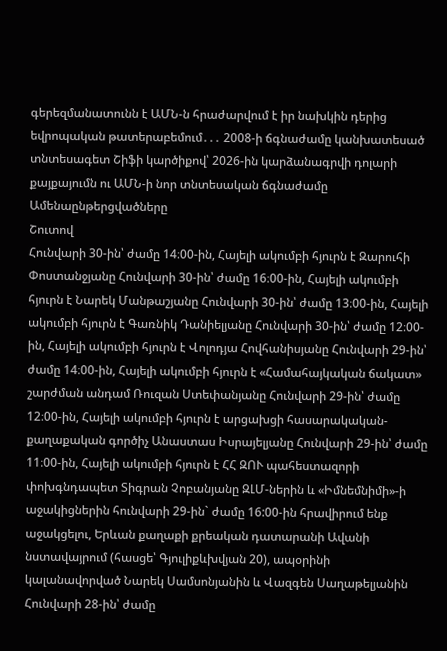գերեզմանատունն է ԱՄՆ-ն հրաժարվում է իր նախկին դերից եվրոպական թատերաբեմում․․․ 2008-ի ճգնաժամը կանխատեսած տնտեսագետ Շիֆի կարծիքով՝ 2026-ին կարձանագրվի դոլարի քայքայումն ու ԱՄՆ-ի նոր տնտեսական ճգնաժամը
Ամենաընթերցվածները
Շուտով
Հունվարի 30-ին՝ ժամը 14։00-ին, Հայելի ակումբի հյուրն է Զարուհի Փոստանջյանը Հունվարի 30-ին՝ ժամը 16։00-ին, Հայելի ակումբի հյուրն է Նարեկ Մանթաշյանը Հունվարի 30-ին՝ ժամը 13։00-ին, Հայելի ակումբի հյուրն է Գառնիկ Դանիելյանը Հունվարի 30-ին՝ ժամը 12։00-ին, Հայելի ակումբի հյուրն է Վոլոդյա Հովհանիսյանը Հունվարի 29-ին՝ ժամը 14։00-ին, Հայելի ակումբի հյուրն է «Համահայկական ճակատ» շարժման անդամ Ռուզան Ստեփանյանը Հունվարի 29-ին՝ ժամը 12։00-ին, Հայելի ակումբի հյուրն է արցախցի հասարակական-քաղաքական գործիչ Անաստաս Իսրայելյանը Հունվարի 29-ին՝ ժամը 11։00-ին, Հայելի ակումբի հյուրն է ՀՀ ԶՈՒ պահեստազորի փոխգնդապետ Տիգրան Չոբանյանը ԶԼՄ-ներին և «Իմնեմնիմի»-ի աջակիցներին հունվարի 29-ին` ժամը 16:00-ին հրավիրում ենք աջակցելու, Երևան քաղաքի քրեական դատարանի Ավանի նստավայրում (հասցե՝ Գյուլիքևխվյան 20), ապօրինի կալանավորված Նարեկ Սամսոնյանին և Վազգեն Սաղաթելյանին Հունվարի 28-ին՝ ժամը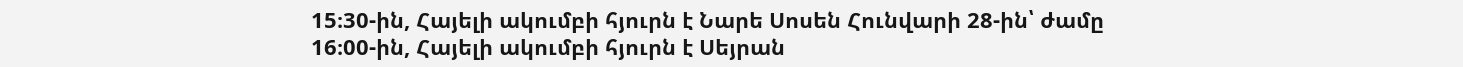15։30-ին, Հայելի ակումբի հյուրն է Նարե Սոսեն Հունվարի 28-ին՝ ժամը 16։00-ին, Հայելի ակումբի հյուրն է Սեյրան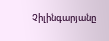Չիլինգարյանը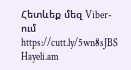Հետևեք մեզ Viber-ում https://cutt.ly/5wn8sJBS
Hayeli.am